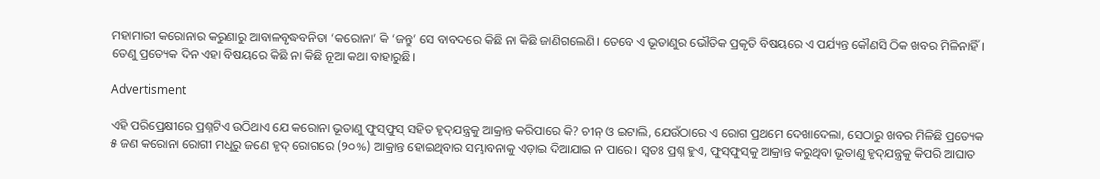ମହାମାରୀ କରୋନାର କରୁଣାରୁ ଆବାଳବୃଦ୍ଧବନିତା ‘କରୋନା’ କି ‘ଜନ୍ତୁ’ ସେ ବାବଦରେ କିଛି ନା କିଛି ଜାଣିଗଲେଣି। ତେବେ ଏ ଭୂତାଣୁର ଭୌତିକ ପ୍ରକୃତି ବିଷୟରେ ଏ ପର୍ଯ୍ୟନ୍ତ କୌଣସି ଠିକ ଖବର ମିଳିନାହିଁ। ତେଣୁ ପ୍ରତ୍ୟେକ ଦିନ ଏହା ବିଷୟରେ କିଛି ନା କିଛି ନୂଆ କଥା ବାହାରୁଛି।

Advertisment

ଏହି ପରିପ୍ରେକ୍ଷୀରେ ପ୍ରଶ୍ନଟିଏ ଉଠିଥାଏ ଯେ କରୋନା ଭୂତାଣୁ ଫୁସ୍‌ଫୁସ୍‌ ସହିତ ହୃଦ୍‌ଯନ୍ତ୍ରକୁ ଆକ୍ରାନ୍ତ କରିପାରେ କି? ଚୀନ୍‌ ଓ ଇଟାଲି, ଯେଉଁଠାରେ ଏ ରୋଗ ପ୍ରଥମେ ଦେଖାଦେଲା, ସେଠାରୁ ଖବର ମିଳିଛି ପ୍ରତ୍ୟେକ ୫ ଜଣ କରୋନା ରୋଗୀ ମଧୢରୁ ଜଣେ ହୃଦ୍‌ ରୋଗରେ (୨୦%) ଆକ୍ରାନ୍ତ ହୋଇଥିବାର ସମ୍ଭାବନାକୁ ଏଡ଼ାଇ ଦିଆଯାଇ ନ ପାରେ। ସ୍ବତଃ ପ୍ରଶ୍ନ ହୁଏ, ଫୁସ୍‌ଫୁସ୍‌କୁ ଆକ୍ରାନ୍ତ କରୁଥିବା ଭୂତାଣୁ ହୃଦ୍‌ଯନ୍ତ୍ରକୁ କିପରି ଆଘାତ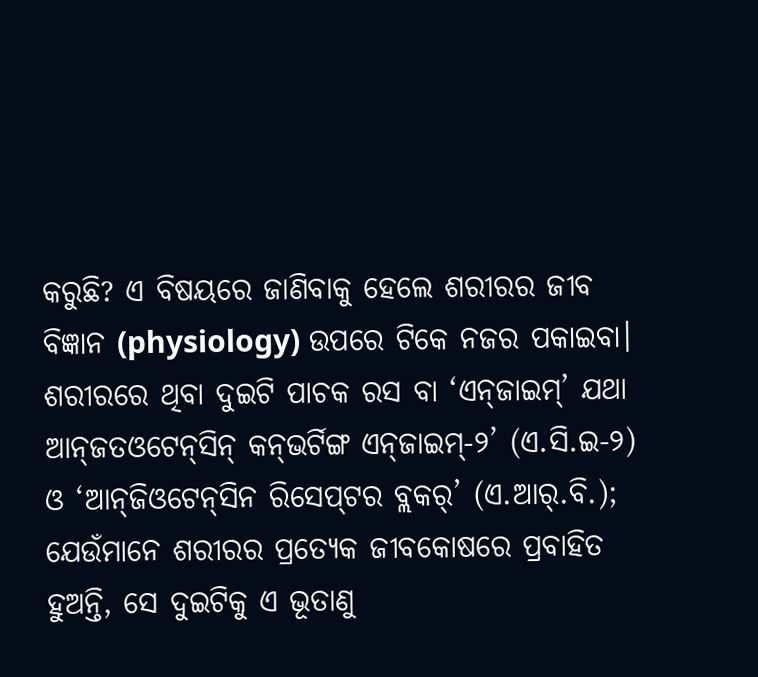କରୁଛି? ଏ ବିଷୟରେ ଜାଣିବାକୁ ହେଲେ ଶରୀରର ଜୀବ ବିଜ୍ଞାନ (physiology) ଉପରେ ଟିକେ ନଜର ପକାଇବା। ଶରୀରରେ ଥିବା ଦୁଇଟି ପାଚକ ରସ ବା ‘ଏନ୍‌ଜାଇମ୍‌’ ଯଥା ଆନ୍‌ଜତଓଟେନ୍‌ସିନ୍‌ କନ୍‌ଭର୍ଟିଙ୍ଗ ଏନ୍‌ଜାଇମ୍‌-୨’ (ଏ.ସି.ଇ-୨) ଓ ‘ଆନ୍‌ଜିଓଟେନ୍‌ସିନ ରିସେପ୍‌ଟର ବ୍ଲକର‌୍‌’ (ଏ.ଆର‌୍‌.ବି.); ଯେଉଁମାନେ ଶରୀରର ପ୍ରତ୍ୟେକ ଜୀବକୋଷରେ ପ୍ରବାହିତ ହୁଅନ୍ତି, ସେ ଦୁଇଟିକୁ ଏ ଭୂତାଣୁ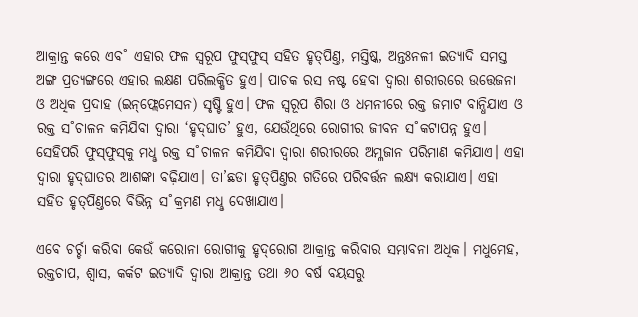ଆକ୍ରାନ୍ତ କରେ ଏବ˚ ଏହାର ଫଳ ସ୍ବରୂପ ଫୁସ୍‌ଫୁସ୍‌ ସହିତ ହୃତ୍‌ପିଣ୍ତ, ମସ୍ତିଷ୍କ, ଅନ୍ତଃନଳୀ ଇତ୍ୟାଦି ସମସ୍ତ ଅଙ୍ଗ ପ୍ରତ୍ୟଙ୍ଗରେ ଏହାର ଲକ୍ଷଣ ପରିଲକ୍ଷିତ ହୁଏ। ପାଚକ ରସ ନଷ୍ଟ ହେବା ଦ୍ବାରା ଶରୀରରେ ଉତ୍ତେଜନା ଓ ଅଧିକ ପ୍ରଦାହ (ଇନ୍‌ଫ୍ଲେମେସନ) ସୃଷ୍ଟି ହୁଏ। ଫଳ ସ୍ବରୂପ ଶିରା ଓ ଧମନୀରେ ରକ୍ତ ଜମାଟ ବାନ୍ଧିଯାଏ ଓ ରକ୍ତ ସ˚ଚାଳନ କମିଯିବା ଦ୍ବାରା ‘ହୃଦ୍‌ଘାତ’ ହୁଏ, ଯେଉଁଥିରେ ରୋଗୀର ଜୀବନ ସ˚କଟାପନ୍ନ ହୁଏ। ସେହିପରି ଫୁସ୍‌ଫୁସ୍‌କୁ ମଧୢ ରକ୍ତ ସ˚ଚାଳନ କମିଯିବା ଦ୍ବାରା ଶରୀରରେ ଅମ୍ଳଜାନ ପରିମାଣ କମିଯାଏ। ଏହା ଦ୍ବାରା ହୃଦ୍‌ଘାତର ଆଶଙ୍କା ବଢ଼ିଯାଏ। ତା’ଛଡା ହୃତ୍‌ପିଣ୍ତର ଗତିରେ ପରିବର୍ତ୍ତନ ଲକ୍ଷ୍ୟ କରାଯାଏ। ଏହା ସହିତ ହୃତ୍‌ପିଣ୍ତରେ ବିଭିନ୍ନ ସ˚କ୍ରମଣ ମଧୢ ଦେଖାଯାଏ।

ଏବେ ଚର୍ଚ୍ଚା କରିବା କେଉଁ କରୋନା ରୋଗୀକୁ ହୃଦ୍‌ରୋଗ ଆକ୍ରାନ୍ତ କରିବାର ସମ୍ଭାବନା ଅଧିକ। ମଧୁମେହ, ରକ୍ତଚାପ, ଶ୍ବାସ, କର୍କଟ ଇତ୍ୟାଦି ଦ୍ବାରା ଆକ୍ରାନ୍ତ ତଥା ୬୦ ବର୍ଷ ବୟସରୁ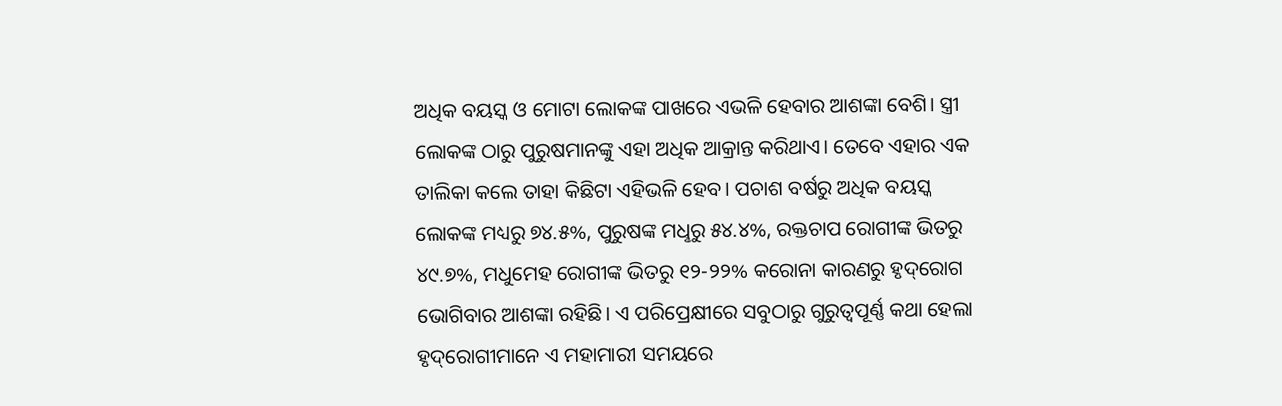ଅଧିକ ବୟସ୍କ ଓ ମୋଟା ଲୋକଙ୍କ ପାଖରେ ଏଭଳି ହେବାର ଆଶଙ୍କା ବେଶି। ସ୍ତ୍ରୀ ଲୋକଙ୍କ ଠାରୁ ପୁରୁଷମାନଙ୍କୁ ଏହା ଅଧିକ ଆକ୍ରାନ୍ତ କରିଥାଏ। ତେବେ ଏହାର ଏକ ତାଲିକା କଲେ ତାହା କିଛିଟା ଏହିଭଳି ହେବ। ପଚାଶ ବର୍ଷରୁ ଅଧିକ ବୟସ୍କ ଲୋକଙ୍କ ମଧ୍ୟରୁ ୭୪.୫%, ପୁରୁଷଙ୍କ ମଧୢରୁ ୫୪.୪%, ରକ୍ତଚାପ ରୋଗୀଙ୍କ ଭିତରୁ ୪୯.୭%, ମଧୁମେହ ରୋଗୀଙ୍କ ଭିତରୁ ୧୨-୨୨% କରୋନା କାରଣରୁ ହୃଦ୍‌ରୋଗ ଭୋଗିବାର ଆଶଙ୍କା ରହିଛି। ଏ ପରିପ୍ରେକ୍ଷୀରେ ସବୁଠାରୁ ଗୁରୁତ୍ବପୂର୍ଣ୍ଣ କଥା ହେଲା ହୃଦ୍‌ରୋଗୀମାନେ ଏ ମହାମାରୀ ସମୟରେ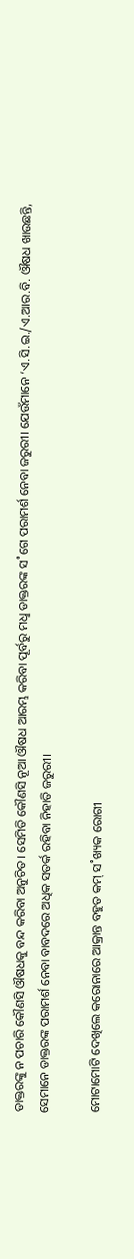ଡାକ୍ତରଙ୍କୁ ନ ପଚାରି କୌଣସି ଔଷଧକୁ ବନ୍ଦ କରିବା ଅନୁଚିତ। ସେମିତି କୌଣସି ନୂଆ ଔଷଧ ଆରମ୍ଭ କରିବା ପୂର୍ବରୁ ମଧୢ ଡାକ୍ତରଙ୍କ ସ˚ଗେ ପରାମର୍ଶ ନେବା ଜରୁରୀ। ଯେଉଁମାନେ ‘ଏ.ସି.ଇ./ଏ.ଆର.ବି. ଔଷଧ ଖାଉଛନ୍ତି, ସେମାନେ ଡାକ୍ତରଙ୍କ ପରାମର୍ଶ ନେବା ବାବଦରେ ଅଧିକ ସତର୍କ ରହିବା ନିହାତି ଜରୁରୀ।

ମୋଟାମୋଟି ଦେଖିଲେ କରୋନାରେ ଆକ୍ରାନ୍ତ ବହୁତ କମ୍‌ ସ˚ଖ୍ୟକ ରୋଗୀ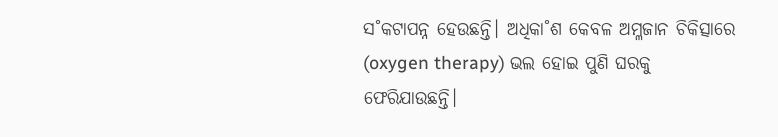ସ˚କଟାପନ୍ନ ହେଉଛନ୍ତି। ଅଧିକା˚ଶ କେବଳ ଅମ୍ଳଜାନ ଚିକିତ୍ସାରେ (oxygen therapy) ଭଲ ହୋଇ ପୁଣି ଘରକୁ ଫେରିଯାଉଛନ୍ତି।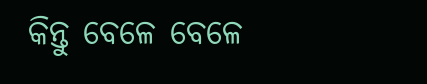କିନ୍ତୁ ବେଳେ ବେଳେ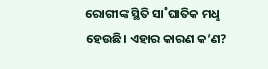ରୋଗୀଙ୍କ ସ୍ଥିତି ସା˚ଘାତିକ ମଧୢ ହେଉଛି। ଏହାର କାରଣ କ’ଣ?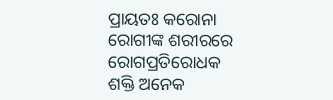ପ୍ରାୟତଃ କରୋନା ରୋଗୀଙ୍କ ଶରୀରରେ ରୋଗପ୍ରତିରୋଧକ ଶକ୍ତି ଅନେକ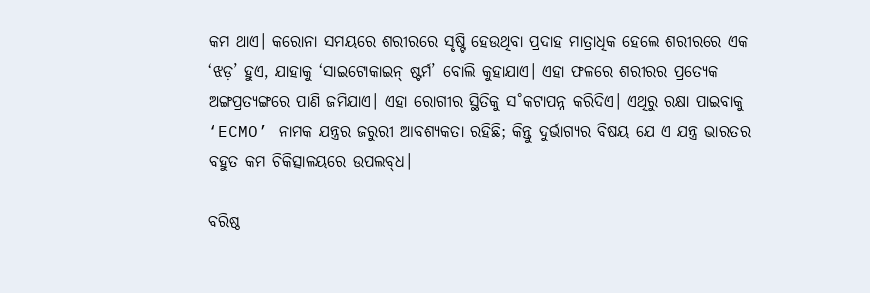କମ ଥାଏ। କରୋନା ସମୟରେ ଶରୀରରେ ସୃଷ୍ଟି ହେଉଥିବା ପ୍ରଦାହ ମାତ୍ରାଧିକ ହେଲେ ଶରୀରରେ ଏକ ‘ଝଡ଼’ ହୁଏ, ଯାହାକୁ ‘ସାଇଟୋକାଇନ୍‌ ଷ୍ଟର୍ମ’ ବୋଲି କୁହାଯାଏ। ଏହା ଫଳରେ ଶରୀରର ପ୍ରତ୍ୟେକ ଅଙ୍ଗପ୍ରତ୍ୟଙ୍ଗରେ ପାଣି ଜମିଯାଏ। ଏହା ରୋଗୀର ସ୍ଥିତିକୁ ସ˚କଟାପନ୍ନ କରିଦିଏ। ଏଥିରୁ ରକ୍ଷା ପାଇବାକୁ ‘ECMO’ ନାମକ ଯନ୍ତ୍ରର ଜରୁରୀ ଆବଶ୍ୟକତା ରହିଛି; କିନ୍ତୁ ଦୁର୍ଭାଗ୍ୟର ବିଷୟ ଯେ ଏ ଯନ୍ତ୍ର ଭାରତର ବହୁତ କମ ଚିକିତ୍ସାଳୟରେ ଉପଲବ୍‌ଧ।

ବରିଷ୍ଠ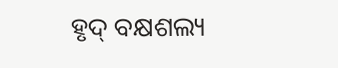ହୃଦ୍‌ ବକ୍ଷଶଲ୍ୟ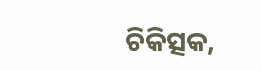ଚିକିତ୍ସକ,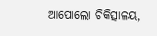ଆପୋଲୋ ଚିକିତ୍ସାଳୟ,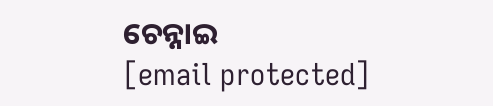ଚେନ୍ନାଇ
[email protected]